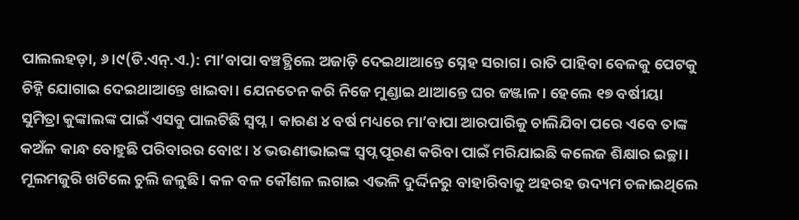ପାଲଲହଡ଼ା, ୬।୯(ଡି.ଏନ୍.ଏ.): ମା’ବାପା ବଞ୍ଚତ୍ଥିଲେ ଅଜାଡ଼ି ଦେଇଥାଆନ୍ତେ ସ୍ନେହ ସରାଗ। ରାତି ପାହିବା ବେଳକୁ ପେଟକୁ ଚିହ୍ନି ଯୋଗାଇ ଦେଇଥାଆନ୍ତେ ଖାଇବା। ଯେନତେନ କରି ନିଜେ ମୁଣ୍ଡାଇ ଥାଆନ୍ତେ ଘର ଜଞ୍ଜାଳ। ହେଲେ ୧୭ ବର୍ଷୀୟା ସୁମିତ୍ରା କୁଙ୍କାଲଙ୍କ ପାଇଁ ଏସବୁ ପାଲଟିଛି ସ୍ବପ୍ନ। କାରଣ ୪ ବର୍ଷ ମଧ୍ୟରେ ମା’ବାପା ଆରପାରିକୁ ଚାଲିଯିବା ପରେ ଏବେ ତାଙ୍କ କଅଁଳ କାନ୍ଧ ବୋହୁଛି ପରିବାରର ବୋଝ। ୪ ଭଉଣୀଭାଇଙ୍କ ସ୍ବପ୍ନ ପୂରଣ କରିବା ପାଇଁ ମରିଯାଇଛି କଲେଜ ଶିକ୍ଷାର ଇଚ୍ଛା। ମୂଲମଜୁରି ଖଟିଲେ ଚୁଲି ଜଳୁଛି। କଳ ବଳ କୌଶଳ ଲଗାଇ ଏଭଳି ଦୁର୍ଦ୍ଦିନରୁ ବାହାରିବାକୁ ଅହରହ ଉଦ୍ୟମ ଚଳାଇଥିଲେ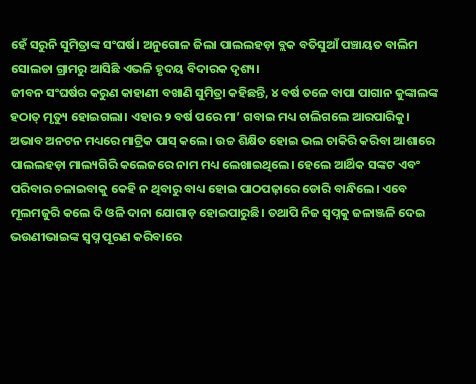ହେଁ ସରୁନି ସୁମିତ୍ରାଙ୍କ ସଂଘର୍ଷ। ଅନୁଗୋଳ ଜିଲା ପାଲଲହଡ଼ା ବ୍ଲକ ବତିସୁଆଁ ପଞ୍ଚାୟତ ବାଲିମ ସୋଲଡା ଗ୍ରାମରୁ ଆସିଛି ଏଭଳି ହୃଦୟ ବିଦାରକ ଦୃଶ୍ୟ।
ଜୀବନ ସଂଘର୍ଷର କରୁଣ କାହାଣୀ ବଖାଣି ସୁମିତ୍ରା କହିଛନ୍ତି, ୪ ବର୍ଷ ତଳେ ବାପା ପାଗାନ କୁଙ୍କାଲଙ୍କ ହଠାତ୍ ମୃତ୍ୟୁ ହୋଇଗଲା। ଏହାର ୨ ବର୍ଷ ପରେ ମା’ ଗବାଇ ମଧ୍ୟ ଚାଲିଗଲେ ଆରପାରିକୁ। ଅଭାବ ଅନଟନ ମଧ୍ୟରେ ମାଟ୍ରିକ ପାସ୍ କଲେ। ଉଚ୍ଚ ଶିକ୍ଷିତ ହୋଇ ଭଲ ଚାକିରି କରିବା ଆଶାରେ ପାଲଲହଡ଼ା ମାଲ୍ୟଗିରି କଲେଜରେ ନାମ ମଧ୍ୟ ଲେଖାଇଥିଲେ। ହେଲେ ଆର୍ଥିକ ସଙ୍କଟ ଏବଂ ପରିବାର ଚଳାଇବାକୁ କେହି ନ ଥିବାରୁ ବାଧ୍ୟ ହୋଇ ପାଠପଢ଼ାରେ ଡୋରି ବାନ୍ଧିଲେ। ଏବେ ମୂଲମଜୁରି କଲେ ଦି ଓଳି ଦାନା ଯୋଗାଡ଼ ହୋଇପାରୁଛି। ତଥାପି ନିଜ ସ୍ବପ୍ନକୁ ଜଳାଞ୍ଜଳି ଦେଇ ଭଉଣୀଭାଇଙ୍କ ସ୍ବପ୍ନ ପୂରଣ କରିବାରେ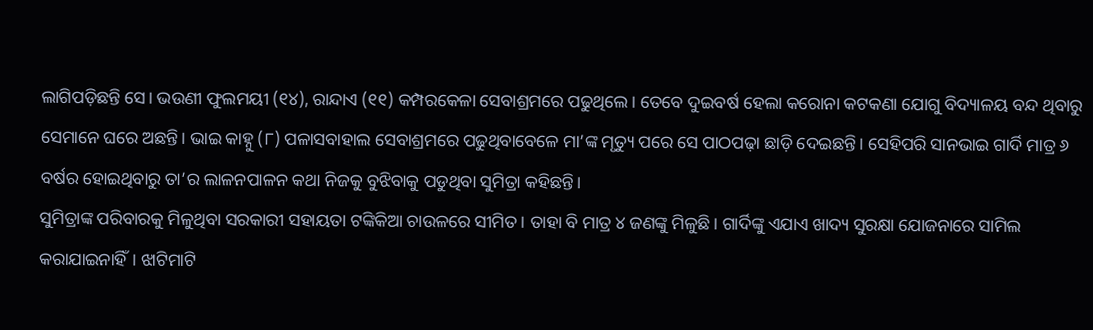ଲାଗିପଡ଼ିଛନ୍ତି ସେ। ଭଉଣୀ ଫୁଲମୟୀ (୧୪), ରାନ୍ଦାଏ (୧୧) କମ୍ପରକେଳା ସେବାଶ୍ରମରେ ପଢୁଥିଲେ। ତେବେ ଦୁଇବର୍ଷ ହେଲା କରୋନା କଟକଣା ଯୋଗୁ ବିଦ୍ୟାଳୟ ବନ୍ଦ ଥିବାରୁ ସେମାନେ ଘରେ ଅଛନ୍ତି। ଭାଇ କାହ୍ନୁ (୮) ପଳାସବାହାଲ ସେବାଶ୍ରମରେ ପଢୁଥିବାବେଳେ ମା’ଙ୍କ ମୃତ୍ୟୁ ପରେ ସେ ପାଠପଢ଼ା ଛାଡ଼ି ଦେଇଛନ୍ତି। ସେହିପରି ସାନଭାଇ ଗାର୍ଦି ମାତ୍ର ୬ ବର୍ଷର ହୋଇଥିବାରୁ ତା’ର ଲାଳନପାଳନ କଥା ନିଜକୁ ବୁଝିବାକୁ ପଡୁଥିବା ସୁମିତ୍ରା କହିଛନ୍ତି।
ସୁମିତ୍ରାଙ୍କ ପରିବାରକୁ ମିଳୁଥିବା ସରକାରୀ ସହାୟତା ଟଙ୍କିକିଆ ଚାଉଳରେ ସୀମିତ। ତାହା ବି ମାତ୍ର ୪ ଜଣଙ୍କୁ ମିଳୁଛି। ଗାର୍ଦିଙ୍କୁ ଏଯାଏ ଖାଦ୍ୟ ସୁରକ୍ଷା ଯୋଜନାରେ ସାମିଲ କରାଯାଇନାହିଁ। ଝାଟିମାଟି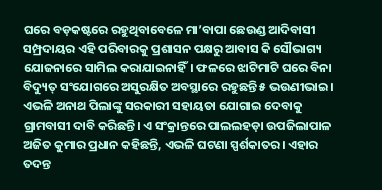ଘରେ ବଡ଼କଷ୍ଟରେ ରହୁଥିବାବେଳେ ମା’ବାପା ଛେଉଣ୍ଡ ଆଦିବାସୀ ସମ୍ପ୍ରଦାୟର ଏହି ପରିବାରକୁ ପ୍ରଶାସନ ପକ୍ଷରୁ ଆବାସ କି ସୌଭାଗ୍ୟ ଯୋଜନାରେ ସାମିଲ କରାଯାଇନାହିଁ। ଫଳରେ ଝାଟିମାଟି ଘରେ ବିନା ବିଦ୍ୟୁତ୍ ସଂଯୋଗରେ ଅସୁରକ୍ଷିତ ଅବସ୍ଥାରେ ରହୁଛନ୍ତି ୫ ଭଉଣୀଭାଇ। ଏଭଳି ଅନାଥ ପିଲାଙ୍କୁ ସରକାରୀ ସହାୟତା ଯୋଗାଇ ଦେବାକୁ ଗ୍ରାମବାସୀ ଦାବି କରିଛନ୍ତି। ଏ ସଂକ୍ରାନ୍ତରେ ପାଲଲହଡ଼ା ଉପଜିଲାପାଳ ଅଜିତ କୁମାର ପ୍ରଧାନ କହିଛନ୍ତି, ଏଭଳି ଘଟଣା ସ୍ପର୍ଶକାତର। ଏହାର ତଦନ୍ତ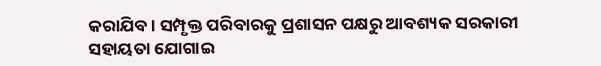କରାଯିବ। ସମ୍ପୃକ୍ତ ପରିବାରକୁ ପ୍ରଶାସନ ପକ୍ଷରୁ ଆବଶ୍ୟକ ସରକାରୀ ସହାୟତା ଯୋଗାଇ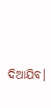ଦିଆଯିବ।